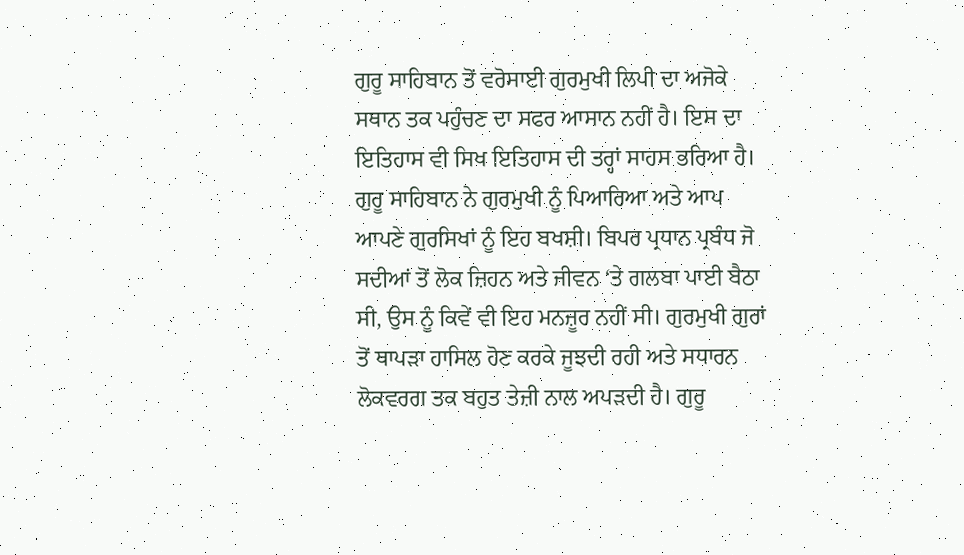ਗੁਰੂ ਸਾਹਿਬਾਨ ਤੋਂ ਵਰੋਸਾਈ ਗੁਰਮੁਖੀ ਲਿਪੀ ਦਾ ਅਜੋਕੇ ਸਥਾਨ ਤਕ ਪਹੁੰਚਣ ਦਾ ਸਫਰ ਆਸਾਨ ਨਹੀਂ ਹੈ। ਇਸ ਦਾ ਇਤਿਹਾਸ ਵੀ ਸਿਖ ਇਤਿਹਾਸ ਦੀ ਤਰ੍ਹਾਂ ਸਾਹਸ ਭਰਿਆ ਹੈ। ਗੁਰੂ ਸਾਹਿਬਾਨ ਨੇ ਗੁਰਮੁਖੀ ਨੂੰ ਪਿਆਰਿਆ ਅਤੇ ਆਪ ਆਪਣੇ ਗੁਰਸਿਖਾਂ ਨੂੰ ਇਹ ਬਖਸ਼ੀ। ਬਿਪਰ ਪ੍ਰਧਾਨ ਪ੍ਰਬੰਧ ਜੋ ਸਦੀਆਂ ਤੋਂ ਲੋਕ ਜ਼ਿਹਨ ਅਤੇ ਜੀਵਨ ‘ਤੇ ਗਲਬਾ ਪਾਈ ਬੈਠਾ ਸੀ, ਉਸ ਨੂੰ ਕਿਵੇਂ ਵੀ ਇਹ ਮਨਜ਼ੂਰ ਨਹੀਂ ਸੀ। ਗੁਰਮੁਖੀ ਗੁਰਾਂ ਤੋਂ ਥਾਪੜਾ ਹਾਸਿਲ ਹੋਣ ਕਰਕੇ ਜੂਝਦੀ ਰਹੀ ਅਤੇ ਸਧਾਰਨ ਲੋਕਵਰਗ ਤਕ ਬਹੁਤ ਤੇਜ਼ੀ ਨਾਲ ਅਪੜਦੀ ਹੈ। ਗੁਰੂ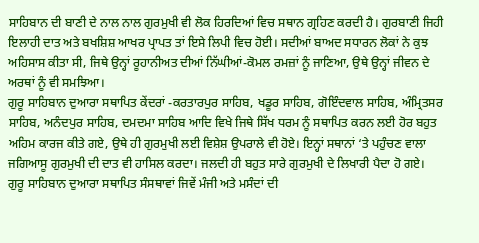ਸਾਹਿਬਾਨ ਦੀ ਬਾਣੀ ਦੇ ਨਾਲ ਨਾਲ ਗੁਰਮੁਖੀ ਵੀ ਲੋਕ ਹਿਰਦਿਆਂ ਵਿਚ ਸਥਾਨ ਗ੍ਰਹਿਣ ਕਰਦੀ ਹੈ। ਗੁਰਬਾਣੀ ਜਿਹੀ ਇਲਾਹੀ ਦਾਤ ਅਤੇ ਬਖਸ਼ਿਸ਼ ਆਖਰ ਪ੍ਰਾਪਤ ਤਾਂ ਇਸੇ ਲਿਪੀ ਵਿਚ ਹੋਈ। ਸਦੀਆਂ ਬਾਅਦ ਸਧਾਰਨ ਲੋਕਾਂ ਨੇ ਕੁਝ ਅਹਿਸਾਸ ਕੀਤਾ ਸੀ, ਜਿਥੇ ਉਨ੍ਹਾਂ ਰੂਹਾਨੀਅਤ ਦੀਆਂ ਨਿੱਘੀਆਂ-ਕੋਮਲ ਰਮਜ਼ਾਂ ਨੂੰ ਜਾਣਿਆ, ਉਥੇ ਉਨ੍ਹਾਂ ਜੀਵਨ ਦੇ ਅਰਥਾਂ ਨੂੰ ਵੀ ਸਮਝਿਆ।
ਗੁਰੂ ਸਾਹਿਬਾਨ ਦੁਆਰਾ ਸਥਾਪਿਤ ਕੇਂਦਰਾਂ -ਕਰਤਾਰਪੁਰ ਸਾਹਿਬ, ਖਡੂਰ ਸਾਹਿਬ, ਗੋਇੰਦਵਾਲ ਸਾਹਿਬ, ਅੰਮ੍ਰਿਤਸਰ ਸਾਹਿਬ, ਅਨੰਦਪੁਰ ਸਾਹਿਬ, ਦਮਦਮਾ ਸਾਹਿਬ ਆਦਿ ਵਿਖੇ ਜਿਥੇ ਸਿੱਖ ਧਰਮ ਨੂੰ ਸਥਾਪਿਤ ਕਰਨ ਲਈ ਹੋਰ ਬਹੁਤ ਅਹਿਮ ਕਾਰਜ ਕੀਤੇ ਗਏ, ਉਥੇ ਹੀ ਗੁਰਮੁਖੀ ਲਈ ਵਿਸ਼ੇਸ਼ ਉਪਰਾਲੇ ਵੀ ਹੋਏ। ਇਨ੍ਹਾਂ ਸਥਾਨਾਂ ‘ਤੇ ਪਹੁੰਚਣ ਵਾਲਾ ਜਗਿਆਸੂ ਗੁਰਮੁਖੀ ਦੀ ਦਾਤ ਵੀ ਹਾਸਿਲ ਕਰਦਾ। ਜਲਦੀ ਹੀ ਬਹੁਤ ਸਾਰੇ ਗੁਰਮੁਖੀ ਦੇ ਲਿਖਾਰੀ ਪੈਦਾ ਹੋ ਗਏ। ਗੁਰੂ ਸਾਹਿਬਾਨ ਦੁਆਰਾ ਸਥਾਪਿਤ ਸੰਸਥਾਵਾਂ ਜਿਵੇਂ ਮੰਜੀ ਅਤੇ ਮਸੰਦਾਂ ਦੀ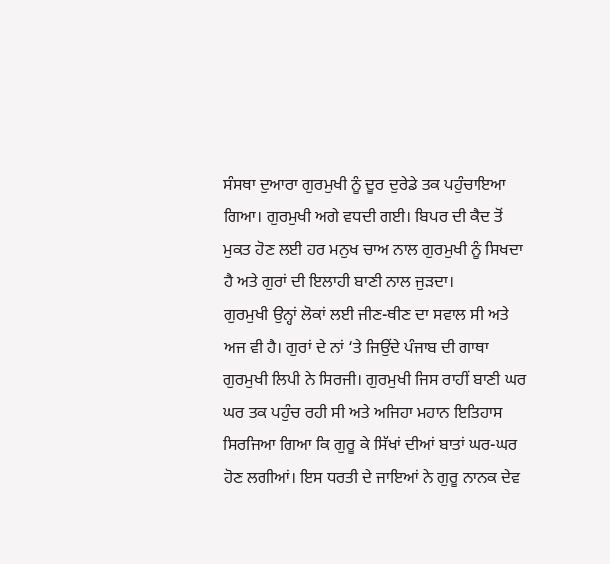ਸੰਸਥਾ ਦੁਆਰਾ ਗੁਰਮੁਖੀ ਨੂੰ ਦੂਰ ਦੁਰੇਡੇ ਤਕ ਪਹੁੰਚਾਇਆ ਗਿਆ। ਗੁਰਮੁਖੀ ਅਗੇ ਵਧਦੀ ਗਈ। ਬਿਪਰ ਦੀ ਕੈਦ ਤੋਂ ਮੁਕਤ ਹੋਣ ਲਈ ਹਰ ਮਨੁਖ ਚਾਅ ਨਾਲ ਗੁਰਮੁਖੀ ਨੂੰ ਸਿਖਦਾ ਹੈ ਅਤੇ ਗੁਰਾਂ ਦੀ ਇਲਾਹੀ ਬਾਣੀ ਨਾਲ ਜੁੜਦਾ।
ਗੁਰਮੁਖੀ ਉਨ੍ਹਾਂ ਲੋਕਾਂ ਲਈ ਜੀਣ-ਥੀਣ ਦਾ ਸਵਾਲ ਸੀ ਅਤੇ ਅਜ ਵੀ ਹੈ। ਗੁਰਾਂ ਦੇ ਨਾਂ ‘ਤੇ ਜਿਉਂਦੇ ਪੰਜਾਬ ਦੀ ਗਾਥਾ ਗੁਰਮੁਖੀ ਲਿਪੀ ਨੇ ਸਿਰਜੀ। ਗੁਰਮੁਖੀ ਜਿਸ ਰਾਹੀਂ ਬਾਣੀ ਘਰ ਘਰ ਤਕ ਪਹੁੰਚ ਰਹੀ ਸੀ ਅਤੇ ਅਜਿਹਾ ਮਹਾਨ ਇਤਿਹਾਸ ਸਿਰਜਿਆ ਗਿਆ ਕਿ ਗੁਰੂ ਕੇ ਸਿੱਖਾਂ ਦੀਆਂ ਬਾਤਾਂ ਘਰ-ਘਰ ਹੋਣ ਲਗੀਆਂ। ਇਸ ਧਰਤੀ ਦੇ ਜਾਇਆਂ ਨੇ ਗੁਰੂ ਨਾਨਕ ਦੇਵ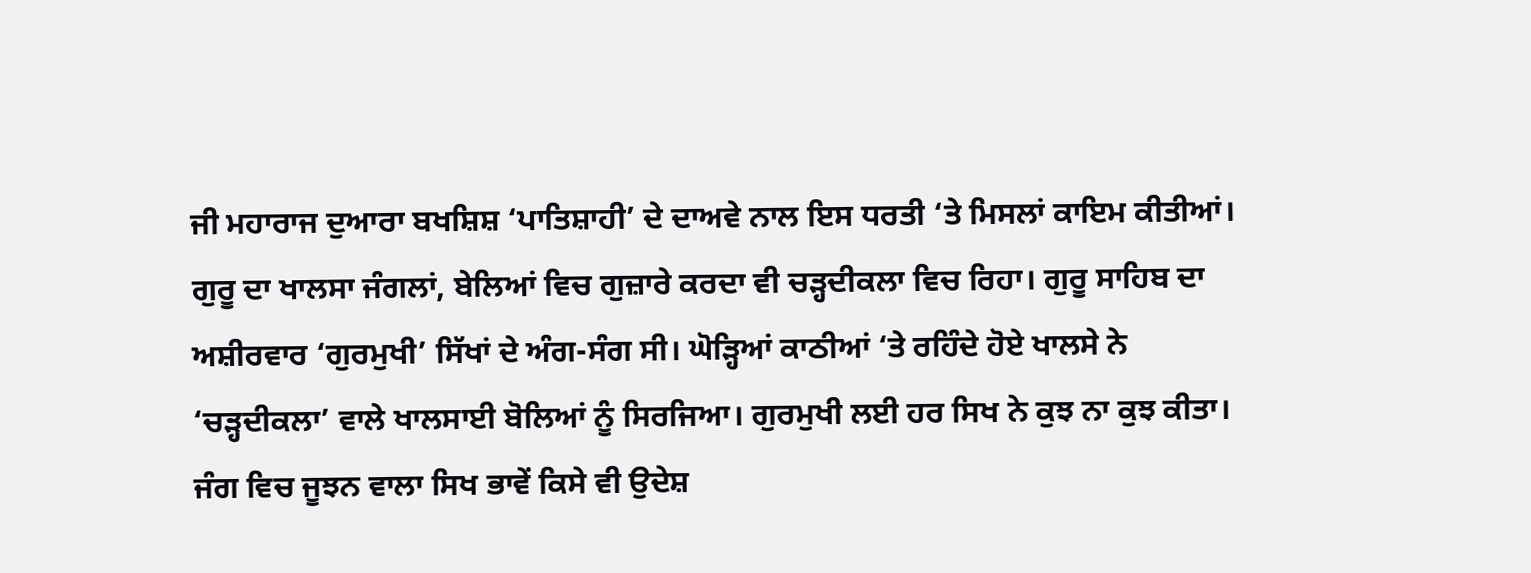ਜੀ ਮਹਾਰਾਜ ਦੁਆਰਾ ਬਖਸ਼ਿਸ਼ ‘ਪਾਤਿਸ਼ਾਹੀ’ ਦੇ ਦਾਅਵੇ ਨਾਲ ਇਸ ਧਰਤੀ ‘ਤੇ ਮਿਸਲਾਂ ਕਾਇਮ ਕੀਤੀਆਂ। ਗੁਰੂ ਦਾ ਖਾਲਸਾ ਜੰਗਲਾਂ, ਬੇਲਿਆਂ ਵਿਚ ਗੁਜ਼ਾਰੇ ਕਰਦਾ ਵੀ ਚੜ੍ਹਦੀਕਲਾ ਵਿਚ ਰਿਹਾ। ਗੁਰੂ ਸਾਹਿਬ ਦਾ ਅਸ਼ੀਰਵਾਰ ‘ਗੁਰਮੁਖੀ’ ਸਿੱਖਾਂ ਦੇ ਅੰਗ-ਸੰਗ ਸੀ। ਘੋੜ੍ਹਿਆਂ ਕਾਠੀਆਂ ‘ਤੇ ਰਹਿੰਦੇ ਹੋਏ ਖਾਲਸੇ ਨੇ ‘ਚੜ੍ਹਦੀਕਲਾ’ ਵਾਲੇ ਖਾਲਸਾਈ ਬੋਲਿਆਂ ਨੂੰ ਸਿਰਜਿਆ। ਗੁਰਮੁਖੀ ਲਈ ਹਰ ਸਿਖ ਨੇ ਕੁਝ ਨਾ ਕੁਝ ਕੀਤਾ। ਜੰਗ ਵਿਚ ਜੂਝਨ ਵਾਲਾ ਸਿਖ ਭਾਵੇਂ ਕਿਸੇ ਵੀ ਉਦੇਸ਼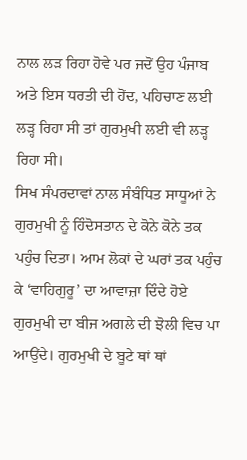ਨਾਲ ਲੜ ਰਿਹਾ ਹੋਵੇ ਪਰ ਜਦੋਂ ਉਹ ਪੰਜਾਬ ਅਤੇ ਇਸ ਧਰਤੀ ਦੀ ਹੋਂਦ, ਪਹਿਚਾਣ ਲਈ ਲੜ੍ਹ ਰਿਹਾ ਸੀ ਤਾਂ ਗੁਰਮੁਖੀ ਲਈ ਵੀ ਲੜ੍ਹ ਰਿਹਾ ਸੀ।
ਸਿਖ ਸੰਪਰਦਾਵਾਂ ਨਾਲ ਸੰਬੰਧਿਤ ਸਾਧੂਆਂ ਨੇ ਗੁਰਮੁਖੀ ਨੂੰ ਹਿੰਦੋਸਤਾਨ ਦੇ ਕੋਨੇ ਕੋਨੇ ਤਕ ਪਹੁੰਚ ਦਿਤਾ। ਆਮ ਲੋਕਾਂ ਦੇ ਘਰਾਂ ਤਕ ਪਹੁੰਚ ਕੇ ‘ਵਾਹਿਗੁਰੂ’ ਦਾ ਆਵਾਜ਼ਾ ਦਿੰਦੇ ਹੋਏ ਗੁਰਮੁਖੀ ਦਾ ਬੀਜ ਅਗਲੇ ਦੀ ਝੋਲੀ ਵਿਚ ਪਾ ਆਉਂਦੇ। ਗੁਰਮੁਖੀ ਦੇ ਬੂਟੇ ਥਾਂ ਥਾਂ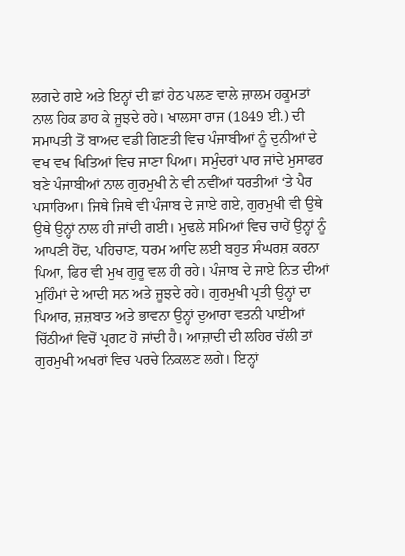ਲਗਦੇ ਗਏ ਅਤੇ ਇਨ੍ਹਾਂ ਦੀ ਛਾਂ ਹੇਠ ਪਲਣ ਵਾਲੇ ਜ਼ਾਲਮ ਹਕੂਮਤਾਂ ਨਾਲ ਹਿਕ ਡਾਹ ਕੇ ਜੂਝਦੇ ਰਹੇ। ਖਾਲਸਾ ਰਾਜ (1849 ਈ.) ਦੀ ਸਮਾਪਤੀ ਤੋਂ ਬਾਅਦ ਵਡੀ ਗਿਣਤੀ ਵਿਚ ਪੰਜਾਬੀਆਂ ਨੂੰ ਦੁਨੀਆਂ ਦੇ ਵਖ ਵਖ ਖਿਤਿਆਂ ਵਿਚ ਜਾਣਾ ਪਿਆ। ਸਮੁੰਦਰਾਂ ਪਾਰ ਜਾਂਦੇ ਮੁਸਾਫਰ ਬਣੇ ਪੰਜਾਬੀਆਂ ਨਾਲ ਗੁਰਮੁਖੀ ਨੇ ਵੀ ਨਵੀਂਆਂ ਧਰਤੀਆਂ ‘ਤੇ ਪੈਰ ਪਸਾਰਿਆ। ਜਿਥੇ ਜਿਥੇ ਵੀ ਪੰਜਾਬ ਦੇ ਜਾਏ ਗਏ, ਗੁਰਮੁਖੀ ਵੀ ਉਥੇ ਉਥੇ ਉਨ੍ਹਾਂ ਨਾਲ ਹੀ ਜਾਂਦੀ ਗਈ। ਮੁਢਲੇ ਸਮਿਆਂ ਵਿਚ ਚਾਹੇਂ ਉਨ੍ਹਾਂ ਨੂੰ ਆਪਣੀ ਹੋਂਦ, ਪਹਿਚਾਣ, ਧਰਮ ਆਦਿ ਲਈ ਬਹੁਤ ਸੰਘਰਸ਼ ਕਰਨਾ ਪਿਆ, ਫਿਰ ਵੀ ਮੁਖ ਗੁਰੂ ਵਲ ਹੀ ਰਹੇ। ਪੰਜਾਬ ਦੇ ਜਾਏ ਨਿਤ ਦੀਆਂ ਮੁਹਿੰਮਾਂ ਦੇ ਆਦੀ ਸਨ ਅਤੇ ਜੂਝਦੇ ਰਹੇ। ਗੁਰਮੁਖੀ ਪ੍ਰਤੀ ਉਨ੍ਹਾਂ ਦਾ ਪਿਆਰ, ਜ਼ਜ਼ਬਾਤ ਅਤੇ ਭਾਵਨਾ ਉਨ੍ਹਾਂ ਦੁਆਰਾ ਵਤਨੀ ਪਾਈਆਂ ਚਿੱਠੀਆਂ ਵਿਚੋਂ ਪ੍ਰਗਟ ਹੋ ਜਾਂਦੀ ਹੈ। ਆਜ਼ਾਦੀ ਦੀ ਲਹਿਰ ਚੱਲੀ ਤਾਂ ਗੁਰਮੁਖੀ ਅਖਰਾਂ ਵਿਚ ਪਰਚੇ ਨਿਕਲਣ ਲਗੇ। ਇਨ੍ਹਾਂ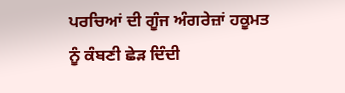ਪਰਚਿਆਂ ਦੀ ਗੂੰਜ ਅੰਗਰੇਜ਼ਾਂ ਹਕੂਮਤ ਨੂੰ ਕੰਬਣੀ ਛੇੜ ਦਿੰਦੀ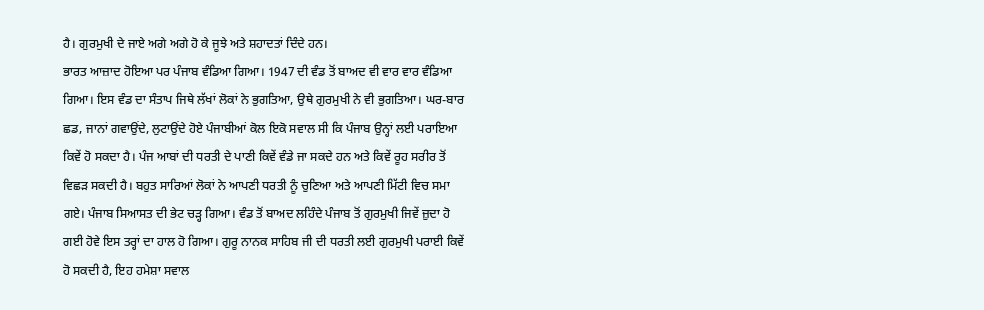ਹੈ। ਗੁਰਮੁਖੀ ਦੇ ਜਾਏ ਅਗੇ ਅਗੇ ਹੋ ਕੇ ਜੂਝੇ ਅਤੇ ਸ਼ਹਾਦਤਾਂ ਦਿੰਦੇ ਹਨ।
ਭਾਰਤ ਆਜ਼ਾਦ ਹੋਇਆ ਪਰ ਪੰਜਾਬ ਵੰਡਿਆ ਗਿਆ। 1947 ਦੀ ਵੰਡ ਤੋਂ ਬਾਅਦ ਵੀ ਵਾਰ ਵਾਰ ਵੰਡਿਆ ਗਿਆ। ਇਸ ਵੰਡ ਦਾ ਸੰਤਾਪ ਜਿਥੇ ਲੱਖਾਂ ਲੋਕਾਂ ਨੇ ਭੁਗਤਿਆ, ਉਥੇ ਗੁਰਮੁਖੀ ਨੇ ਵੀ ਭੁਗਤਿਆ। ਘਰ-ਬਾਰ ਛਡ, ਜਾਨਾਂ ਗਵਾਉਂਦੇ, ਲੁਟਾਉਂਦੇ ਹੋਏ ਪੰਜਾਬੀਆਂ ਕੋਲ ਇਕੋ ਸਵਾਲ ਸੀ ਕਿ ਪੰਜਾਬ ਉਨ੍ਹਾਂ ਲਈ ਪਰਾਇਆ ਕਿਵੇਂ ਹੋ ਸਕਦਾ ਹੈ। ਪੰਜ ਆਬਾਂ ਦੀ ਧਰਤੀ ਦੇ ਪਾਣੀ ਕਿਵੇਂ ਵੰਡੇ ਜਾ ਸਕਦੇ ਹਨ ਅਤੇ ਕਿਵੇਂ ਰੂਹ ਸਰੀਰ ਤੋਂ ਵਿਛੜ ਸਕਦੀ ਹੈ। ਬਹੁਤ ਸਾਰਿਆਂ ਲੋਕਾਂ ਨੇ ਆਪਣੀ ਧਰਤੀ ਨੂੰ ਚੁਣਿਆ ਅਤੇ ਆਪਣੀ ਮਿੱਟੀ ਵਿਚ ਸਮਾ ਗਏ। ਪੰਜਾਬ ਸਿਆਸਤ ਦੀ ਭੇਟ ਚੜ੍ਹ ਗਿਆ। ਵੰਡ ਤੋਂ ਬਾਅਦ ਲਹਿੰਦੇ ਪੰਜਾਬ ਤੋਂ ਗੁਰਮੁਖੀ ਜਿਵੇਂ ਜ਼ੁਦਾ ਹੋ ਗਈ ਹੋਵੇ ਇਸ ਤਰ੍ਹਾਂ ਦਾ ਹਾਲ ਹੋ ਗਿਆ। ਗੁਰੂ ਨਾਨਕ ਸਾਹਿਬ ਜੀ ਦੀ ਧਰਤੀ ਲਈ ਗੁਰਮੁਖੀ ਪਰਾਈ ਕਿਵੇਂ ਹੋ ਸਕਦੀ ਹੈ, ਇਹ ਹਮੇਸ਼ਾ ਸਵਾਲ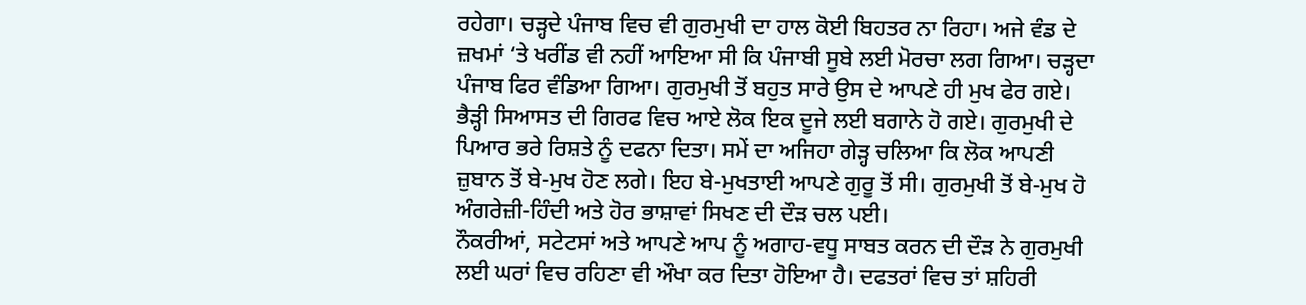ਰਹੇਗਾ। ਚੜ੍ਹਦੇ ਪੰਜਾਬ ਵਿਚ ਵੀ ਗੁਰਮੁਖੀ ਦਾ ਹਾਲ ਕੋਈ ਬਿਹਤਰ ਨਾ ਰਿਹਾ। ਅਜੇ ਵੰਡ ਦੇ ਜ਼ਖਮਾਂ ‘ਤੇ ਖਰੀਂਡ ਵੀ ਨਹੀਂ ਆਇਆ ਸੀ ਕਿ ਪੰਜਾਬੀ ਸੂਬੇ ਲਈ ਮੋਰਚਾ ਲਗ ਗਿਆ। ਚੜ੍ਹਦਾ ਪੰਜਾਬ ਫਿਰ ਵੰਡਿਆ ਗਿਆ। ਗੁਰਮੁਖੀ ਤੋਂ ਬਹੁਤ ਸਾਰੇ ਉਸ ਦੇ ਆਪਣੇ ਹੀ ਮੁਖ ਫੇਰ ਗਏ। ਭੈੜ੍ਹੀ ਸਿਆਸਤ ਦੀ ਗਿਰਫ ਵਿਚ ਆਏ ਲੋਕ ਇਕ ਦੂਜੇ ਲਈ ਬਗਾਨੇ ਹੋ ਗਏ। ਗੁਰਮੁਖੀ ਦੇ ਪਿਆਰ ਭਰੇ ਰਿਸ਼ਤੇ ਨੂੰ ਦਫਨਾ ਦਿਤਾ। ਸਮੇਂ ਦਾ ਅਜਿਹਾ ਗੇੜ੍ਹ ਚਲਿਆ ਕਿ ਲੋਕ ਆਪਣੀ ਜ਼ੁਬਾਨ ਤੋਂ ਬੇ-ਮੁਖ ਹੋਣ ਲਗੇ। ਇਹ ਬੇ-ਮੁਖਤਾਈ ਆਪਣੇ ਗੁਰੂ ਤੋਂ ਸੀ। ਗੁਰਮੁਖੀ ਤੋਂ ਬੇ-ਮੁਖ ਹੋ ਅੰਗਰੇਜ਼ੀ-ਹਿੰਦੀ ਅਤੇ ਹੋਰ ਭਾਸ਼ਾਵਾਂ ਸਿਖਣ ਦੀ ਦੌੜ ਚਲ ਪਈ।
ਨੌਕਰੀਆਂ, ਸਟੇਟਸਾਂ ਅਤੇ ਆਪਣੇ ਆਪ ਨੂੰ ਅਗਾਹ-ਵਧੂ ਸਾਬਤ ਕਰਨ ਦੀ ਦੌੜ ਨੇ ਗੁਰਮੁਖੀ ਲਈ ਘਰਾਂ ਵਿਚ ਰਹਿਣਾ ਵੀ ਔਖਾ ਕਰ ਦਿਤਾ ਹੋਇਆ ਹੈ। ਦਫਤਰਾਂ ਵਿਚ ਤਾਂ ਸ਼ਹਿਰੀ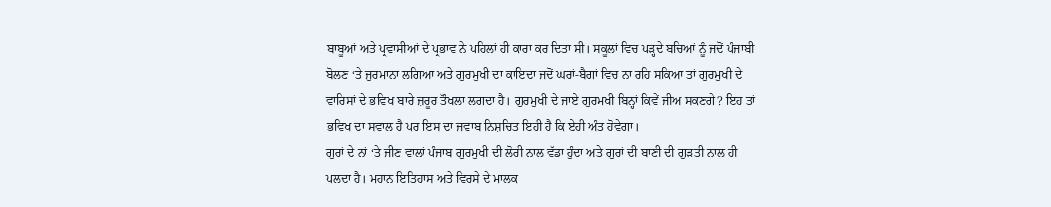ਬਾਬੂਆਂ ਅਤੇ ਪ੍ਰਵਾਸੀਆਂ ਦੇ ਪ੍ਰਭਾਵ ਨੇ ਪਹਿਲਾਂ ਹੀ ਕਾਰਾ ਕਰ ਦਿਤਾ ਸੀ। ਸਕੂਲਾਂ ਵਿਚ ਪੜ੍ਹਦੇ ਬਚਿਆਂ ਨੂੰ ਜਦੋਂ ਪੰਜਾਬੀ ਬੋਲਣ ‘ਤੇ ਜੁਰਮਾਨਾ ਲਗਿਆ ਅਤੇ ਗੁਰਮੁਖੀ ਦਾ ਕਾਇਦਾ ਜਦੋਂ ਘਰਾਂ-ਬੈਗਾਂ ਵਿਚ ਨਾ ਰਹਿ ਸਕਿਆ ਤਾਂ ਗੁਰਮੁਖੀ ਦੇ ਵਾਰਿਸਾਂ ਦੇ ਭਵਿਖ ਬਾਰੇ ਜ਼ਰੂਰ ਤੌਖਲਾ ਲਗਦਾ ਹੈ। ਗੁਰਮੁਖੀ ਦੇ ਜਾਏ ਗੁਰਮਖੀ ਬਿਨ੍ਹਾਂ ਕਿਵੇਂ ਜੀਅ ਸਕਣਗੇ? ਇਹ ਤਾਂ ਭਵਿਖ ਦਾ ਸਵਾਲ ਹੈ ਪਰ ਇਸ ਦਾ ਜਵਾਬ ਨਿਸ਼ਚਿਤ ਇਹੀ ਹੈ ਕਿ ਏਹੀ ਅੰਤ ਹੋਵੇਗਾ।
ਗੁਰਾਂ ਦੇ ਨਾਂ ‘ਤੇ ਜੀਣ ਵਾਲਾਂ ਪੰਜਾਬ ਗੁਰਮੁਖੀ ਦੀ ਲੋਰੀ ਨਾਲ ਵੱਡਾ ਹੁੰਦਾ ਅਤੇ ਗੁਰਾਂ ਦੀ ਬਾਣੀ ਦੀ ਗੁੜਤੀ ਨਾਲ ਹੀ ਪਲਦਾ ਹੈ। ਮਹਾਨ ਇਤਿਹਾਸ ਅਤੇ ਵਿਰਸੇ ਦੇ ਮਾਲਕ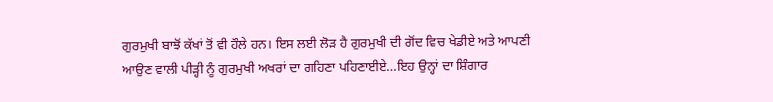ਗੁਰਮੁਖੀ ਬਾਝੋਂ ਕੱਖਾਂ ਤੋਂ ਵੀ ਹੌਲੇ ਹਨ। ਇਸ ਲਈ ਲੋੜ ਹੈ ਗੁਰਮੁਖੀ ਦੀ ਗੋਂਦ ਵਿਚ ਖੇਡੀਏ ਅਤੇ ਆਪਣੀ ਆਉਣ ਵਾਲੀ ਪੀੜ੍ਹੀ ਨੂੰ ਗੁਰਮੁਖੀ ਅਖਰਾਂ ਦਾ ਗਹਿਣਾ ਪਹਿਣਾਈਏ…ਇਹ ਉਨ੍ਹਾਂ ਦਾ ਸ਼ਿੰਗਾਰ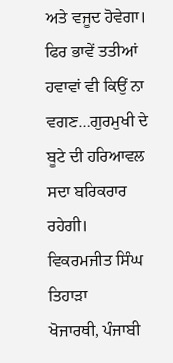ਅਤੇ ਵਜੂਦ ਹੋਵੇਗਾ। ਫਿਰ ਭਾਵੇਂ ਤਤੀਆਂ ਹਵਾਵਾਂ ਵੀ ਕਿਉਂ ਨਾ ਵਗਣ…ਗੁਰਮੁਖੀ ਦੇ ਬੂਟੇ ਦੀ ਹਰਿਆਵਲ ਸਦਾ ਬਰਿਕਰਾਰ ਰਹੇਗੀ।
ਵਿਕਰਮਜੀਤ ਸਿੰਘ ਤਿਹਾੜਾ
ਖੋਜਾਰਥੀ, ਪੰਜਾਬੀ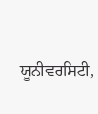ਯੂਨੀਵਰਸਿਟੀ,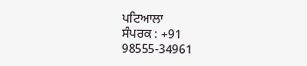ਪਟਿਆਲਾ
ਸੰਪਰਕ : +91 98555-34961